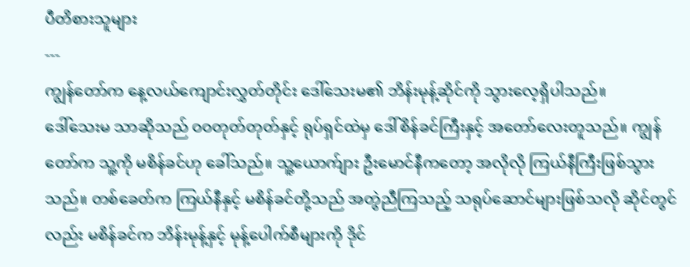ပီတိစားသူများ
---
ကျွန်တော်က နေ့လယ်ကျောင်းလွှတ်တိုင်း ဒေါ်သေးမ၏ ဘိန်းမုန့်ဆိုင်ကို သွားလေ့ရှိပါသည်။
ဒေါ်သေးမ သာဆိုသည် ဝဝတုတ်တုတ်နှင့် ရုပ်ရှင်ထဲမှ ဒေါ်စိန်ခင်ကြီးနှင့် အတော်လေးတူသည်။ ကျွန်တော်က သူ့ကို မစိန်ခင်ဟု ခေါ်သည်။ သူ့ယောက်ျား ဦးမောင်နီကတော့ အလိုလို ကြယ်နီကြီးဖြစ်သွားသည်။ တစ်ခေတ်က ကြယ်နီနှင့် မစိန်ခင်တို့သည် အတွဲညီကြသည့် သရုပ်ဆောင်များဖြစ်သလို ဆိုင်တွင်လည်း မစိန်ခင်က ဘိန်းမုန့်နှင့် မုန့်ပေါက်စီများကို ဒိုင်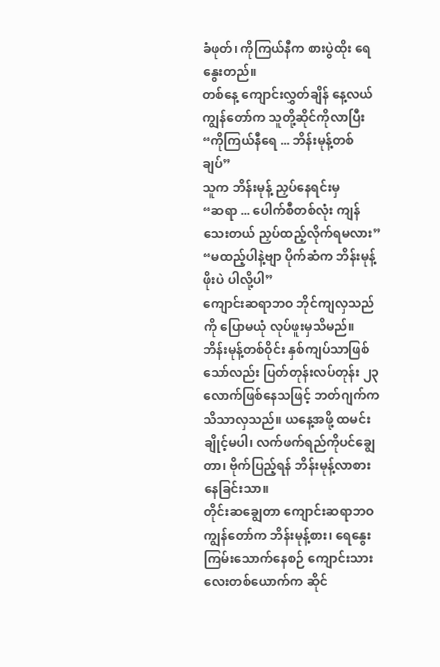ခံဖုတ်၊ ကိုကြယ်နီက စားပွဲထိုး ရေနွေးတည်။
တစ်နေ့ ကျောင်းလွှတ်ချိန် နေ့လယ် ကျွန်တော်က သူတို့ဆိုင်ကိုလာပြီး
“ကိုကြယ်နီရေ ... ဘိန်းမုန့်တစ်ချပ်”
သူက ဘိန်းမုန့် ညှပ်နေရင်းမှ
“ဆရာ ... ပေါက်စီတစ်လုံး ကျန်သေးတယ် ညှပ်ထည့်လိုက်ရမလား”
“မထည့်ပါနဲ့ဗျာ ပိုက်ဆံက ဘိန်းမုန့်ဖိုးပဲ ပါလို့ပါ”
ကျောင်းဆရာဘဝ ဘိုင်ကျလှသည်ကို ပြောမယုံ လုပ်ဖူးမှသိမည်။
ဘိန်းမုန့်တစ်ဝိုင်း နှစ်ကျပ်သာဖြစ် သော်လည်း ပြတ်တုန်းလပ်တုန်း ၂၃ လောက်ဖြစ်နေသဖြင့် ဘတ်ဂျက်က သိသာလှသည်။ ယနေ့အဖို့ ထမင်းချိုင့်မပါ၊ လက်ဖက်ရည်ကိုပင်ချွေတာ၊ ဗိုက်ပြည့်ရန် ဘိန်းမုန့်လာစား နေခြင်းသာ။
တိုင်းဆချွေတာ ကျောင်းဆရာဘဝ
ကျွန်တော်က ဘိန်းမုန့်စား၊ ရေနွေးကြမ်းသောက်နေစဉ် ကျောင်းသားလေးတစ်ယောက်က ဆိုင်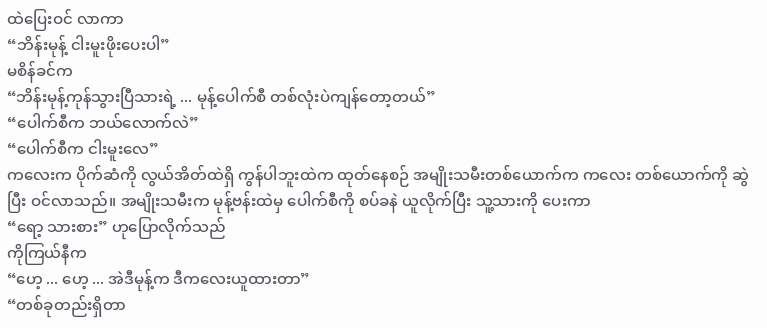ထဲပြေးဝင် လာကာ
“ဘိန်းမုန့် ငါးမူးဖိုးပေးပါ”
မစိန်ခင်က
“ဘိန်းမုန့်ကုန်သွားပြီသားရဲ့ ... မုန့်ပေါက်စီ တစ်လုံးပဲကျန်တော့တယ်”
“ပေါက်စီက ဘယ်လောက်လဲ”
“ပေါက်စီက ငါးမူးလေ”
ကလေးက ပိုက်ဆံကို လွယ်အိတ်ထဲရှိ ကွန်ပါဘူးထဲက ထုတ်နေစဉ် အမျိုးသမီးတစ်ယောက်က ကလေး တစ်ယောက်ကို ဆွဲပြီး ဝင်လာသည်။ အမျိုးသမီးက မုန့်ဗန်းထဲမှ ပေါက်စီကို စပ်ခနဲ ယူလိုက်ပြီး သူ့သားကို ပေးကာ
“ရော့ သားစား” ဟုပြောလိုက်သည်
ကိုကြယ်နီက
“ဟေ့ ... ဟေ့ ... အဲဒီမုန့်က ဒီကလေးယူထားတာ”
“တစ်ခုတည်းရှိတာ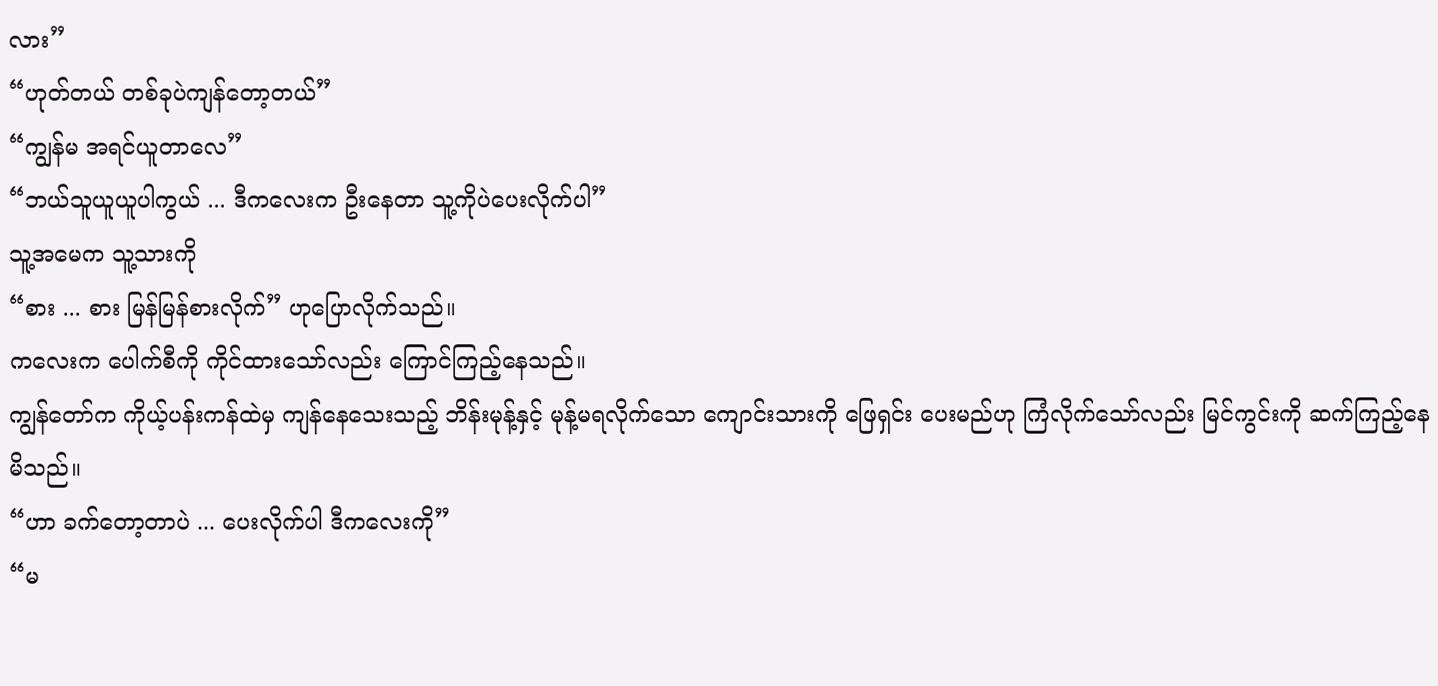လား”
“ဟုတ်တယ် တစ်ခုပဲကျန်တော့တယ်”
“ကျွန်မ အရင်ယူတာလေ”
“ဘယ်သူယူယူပါကွယ် ... ဒီကလေးက ဦးနေတာ သူ့ကိုပဲပေးလိုက်ပါ”
သူ့အမေက သူ့သားကို
“စား ... စား မြန်မြန်စားလိုက်” ဟုပြောလိုက်သည်။
ကလေးက ပေါက်စီကို ကိုင်ထားသော်လည်း ကြောင်ကြည့်နေသည်။
ကျွန်တော်က ကိုယ့်ပန်းကန်ထဲမှ ကျန်နေသေးသည့် ဘိန်းမုန့်နှင့် မုန့်မရလိုက်သော ကျောင်းသားကို ဖြေရှင်း ပေးမည်ဟု ကြံလိုက်သော်လည်း မြင်ကွင်းကို ဆက်ကြည့်နေမိသည်။
“ဟာ ခက်တော့တာပဲ ... ပေးလိုက်ပါ ဒီကလေးကို”
“မ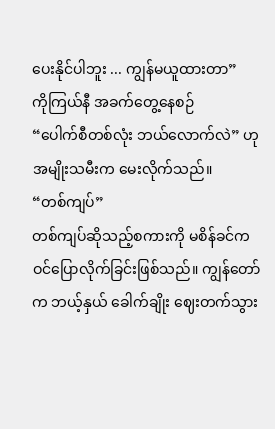ပေးနိုင်ပါဘူး ... ကျွန်မယူထားတာ”
ကိုကြယ်နီ အခက်တွေ့နေစဉ်
“ပေါက်စီတစ်လုံး ဘယ်လောက်လဲ” ဟု အမျိုးသမီးက မေးလိုက်သည်။
“တစ်ကျပ်”
တစ်ကျပ်ဆိုသည့်စကားကို မစိန်ခင်က ဝင်ပြောလိုက်ခြင်းဖြစ်သည်။ ကျွန်တော်က ဘယ့်နှယ် ခေါက်ချိုး ဈေးတက်သွား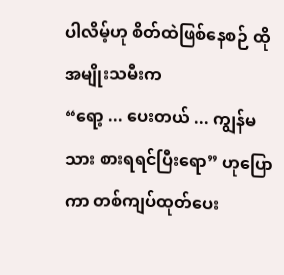ပါလိမ့်ဟု စိတ်ထဲဖြစ်နေစဉ် ထိုအမျိုးသမီးက
“ရော့ ... ပေးတယ် ... ကျွန်မသား စားရရင်ပြီးရော” ဟုပြောကာ တစ်ကျပ်ထုတ်ပေး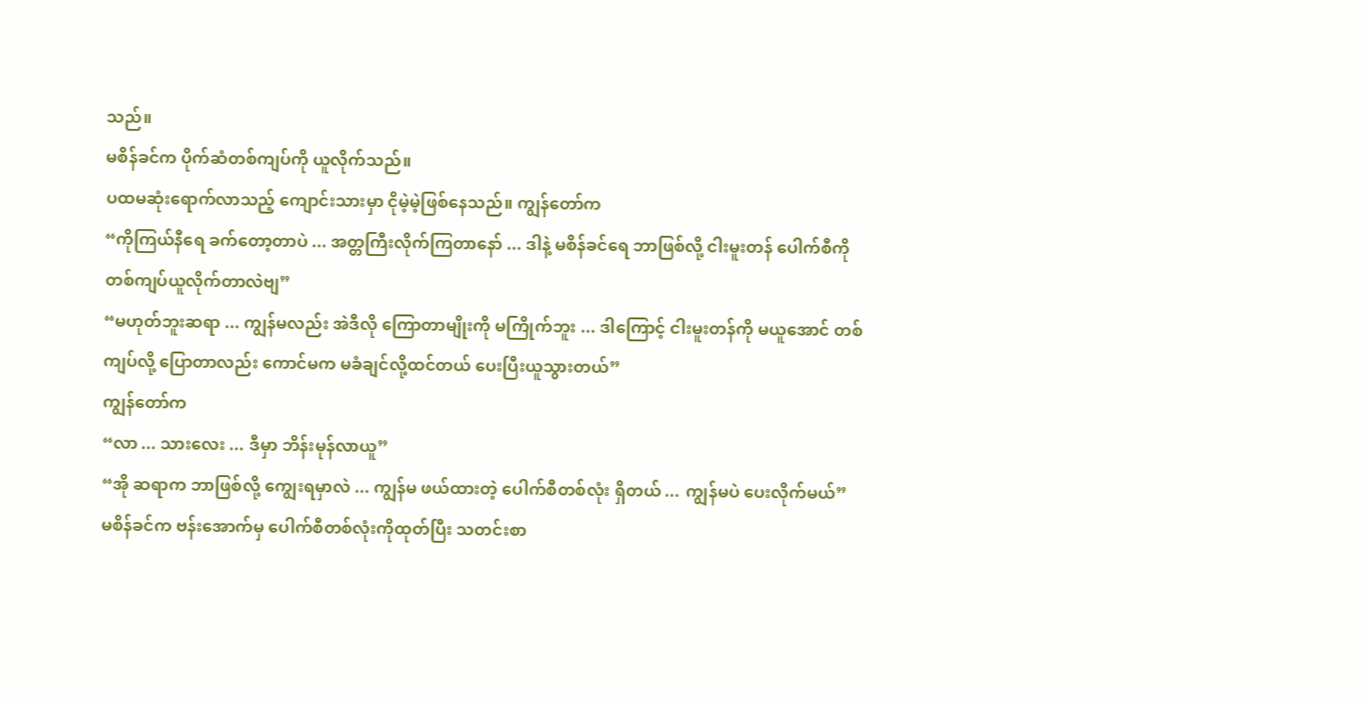သည်။
မစိန်ခင်က ပိုက်ဆံတစ်ကျပ်ကို ယူလိုက်သည်။
ပထမဆုံးရောက်လာသည့် ကျောင်းသားမှာ ငိုမဲ့မဲ့ဖြစ်နေသည်။ ကျွန်တော်က
“ကိုကြယ်နီရေ ခက်တော့တာပဲ ... အတ္တကြီးလိုက်ကြတာနော် ... ဒါနဲ့ မစိန်ခင်ရေ ဘာဖြစ်လို့ ငါးမူးတန် ပေါက်စီကို တစ်ကျပ်ယူလိုက်တာလဲဗျ”
“မဟုတ်ဘူးဆရာ ... ကျွန်မလည်း အဲဒီလို ကြောတာမျိုးကို မကြိုက်ဘူး ... ဒါကြောင့် ငါးမူးတန်ကို မယူအောင် တစ်ကျပ်လို့ ပြောတာလည်း ကောင်မက မခံချင်လို့ထင်တယ် ပေးပြီးယူသွားတယ်”
ကျွန်တော်က
“လာ ... သားလေး ... ဒီမှာ ဘိန်းမုန်လာယူ”
“အို ဆရာက ဘာဖြစ်လို့ ကျွေးရမှာလဲ ... ကျွန်မ ဖယ်ထားတဲ့ ပေါက်စီတစ်လုံး ရှိတယ် ... ကျွန်မပဲ ပေးလိုက်မယ်”
မစိန်ခင်က ဗန်းအောက်မှ ပေါက်စီတစ်လုံးကိုထုတ်ပြီး သတင်းစာ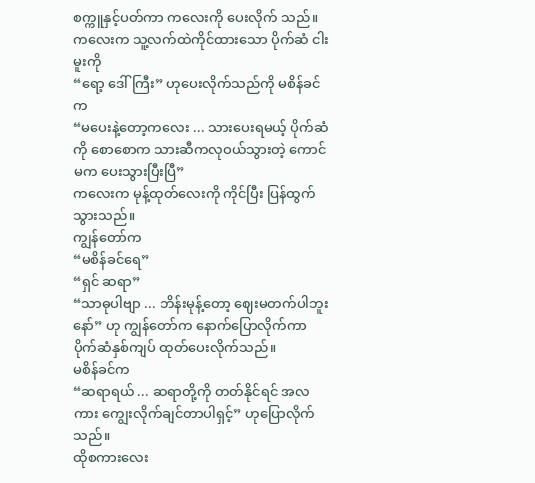စက္ကူနှင့်ပတ်ကာ ကလေးကို ပေးလိုက် သည်။
ကလေးက သူ့လက်ထဲကိုင်ထားသော ပိုက်ဆံ ငါးမူးကို
“ရော့ ဒေါ်ကြီး” ဟုပေးလိုက်သည်ကို မစိန်ခင်က
“မပေးနဲ့တော့ကလေး ... သားပေးရမယ့် ပိုက်ဆံကို စောစောက သားဆီကလုဝယ်သွားတဲ့ ကောင်မက ပေးသွားပြီးပြီ”
ကလေးက မုန့်ထုတ်လေးကို ကိုင်ပြီး ပြန်ထွက်သွားသည်။
ကျွန်တော်က
“မစိန်ခင်ရေ”
“ရှင် ဆရာ”
“သာဓုပါဗျာ ... ဘိန်းမုန့်တော့ ဈေးမတက်ပါဘူးနော်” ဟု ကျွန်တော်က နောက်ပြောလိုက်ကာ ပိုက်ဆံနှစ်ကျပ် ထုတ်ပေးလိုက်သည်။
မစိန်ခင်က
“ဆရာရယ် ... ဆရာတို့ကို တတ်နိုင်ရင် အလကား ကျွေးလိုက်ချင်တာပါရှင့်” ဟုပြောလိုက်သည်။
ထိုစကားလေး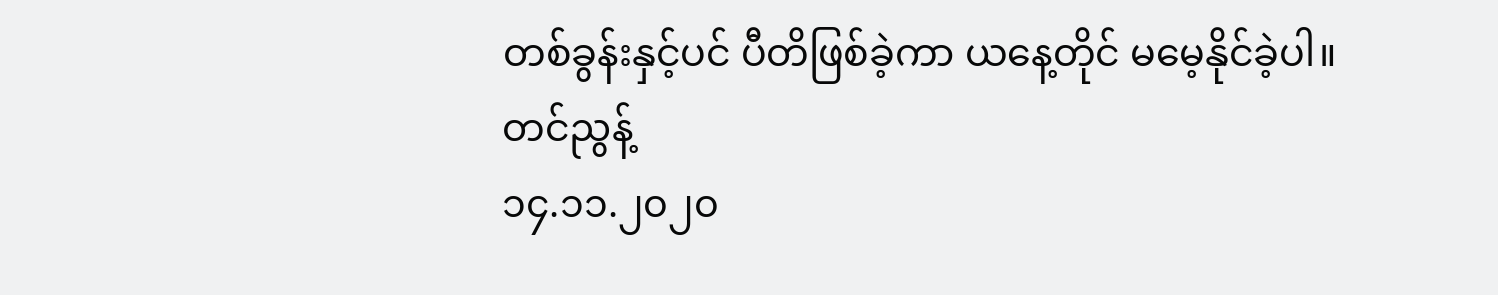တစ်ခွန်းနှင့်ပင် ပီတိဖြစ်ခဲ့ကာ ယနေ့တိုင် မမေ့နိုင်ခဲ့ပါ။
တင်ညွန့်
၁၄.၁၁.၂၀၂၀